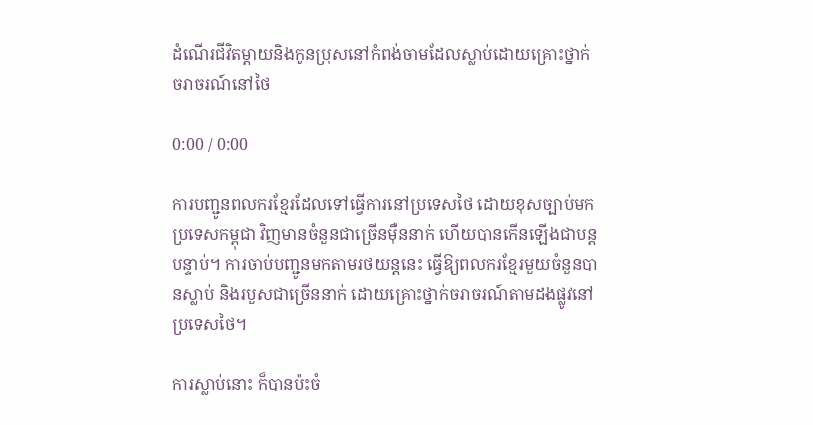ដំណើរជីវិតម្ដាយនិងកូនប្រុសនៅកំពង់ចាមដែលស្លាប់ដោយគ្រោះថ្នាក់ចរាចរណ៍នៅថៃ

0:00 / 0:00

ការបញ្ជូនពលករខ្មែរដែលទៅធ្វើការនៅប្រទេសថៃ ដោយខុសច្បាប់មកប្រទេសកម្ពុជា វិញមានចំនួនជាច្រើនម៉ឺននាក់ ហើយបានកើនឡើងជាបន្តបន្ទាប់។ ការចាប់បញ្ជូនមកតាមរថយន្តនេះ ធ្វើឱ្យពលករខ្មែរមួយចំនួនបានស្លាប់ និងរបួសជាច្រើននាក់ ដោយគ្រោះថ្នាក់ចរាចរណ៍តាមដងផ្លូវនៅប្រទេសថៃ។

ការស្លាប់នោះ ក៏បានប៉ះចំ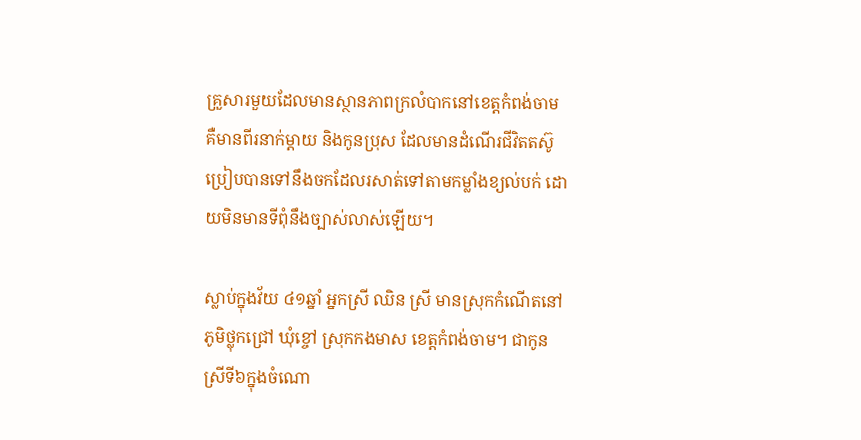គ្រួសារមួយដែលមានស្ថានភាពក្រលំបាកនៅខេត្តកំពង់ចាម គឺមានពីរនាក់ម្តាយ និងកូនប្រុស ដែលមានដំណើរជីវិតតស៊ូប្រៀបបានទៅនឹងចកដែលរសាត់ទៅតាមកម្លាំងខ្យល់បក់ ដោយមិនមានទីពុំនឹងច្បាស់លាស់ឡើយ។

ស្លាប់ក្នុងវ័យ ៤១ឆ្នាំ អ្នកស្រី ឈិន ស្រី មានស្រុកកំណើតនៅភូមិថ្លុកជ្រៅ ឃុំខ្ចៅ ស្រុកកងមាស ខេត្តកំពង់ចាម។ ជាកូនស្រីទី៦ក្នុងចំណោ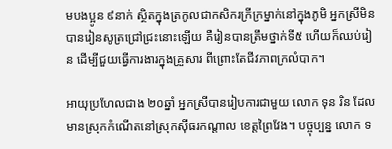មបងប្អូន ៩នាក់ ស្ថិតក្នុងត្រកូលជាកសិករក្រីក្រម្នាក់នៅក្នុងភូមិ អ្នកស្រីមិនបានរៀនសូត្រជ្រៅជ្រះនោះឡើយ គឺរៀនបានត្រឹមថ្នាក់ទី៥ ហើយក៏ឈប់រៀន ដើម្បីជួយធ្វើការងារក្នុងគ្រួសារ ពីព្រោះតែជីវភាពក្រលំបាក។

អាយុប្រហែលជាង ២០ឆ្នាំ អ្នកស្រីបានរៀបការជាមួយ លោក ទុន រិន ដែលមានស្រុកកំណើតនៅស្រុកស៊ីធរកណ្ដាល ខេត្តព្រៃវែង។ បច្ចុប្បន្ន លោក ទ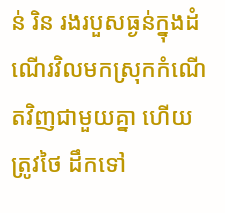ន់ រិន រងរបួសធ្ងន់ក្នុងដំណើរវិលមកស្រុកកំណើតវិញជាមួយគ្នា ហើយត្រូវថៃ ដឹកទៅ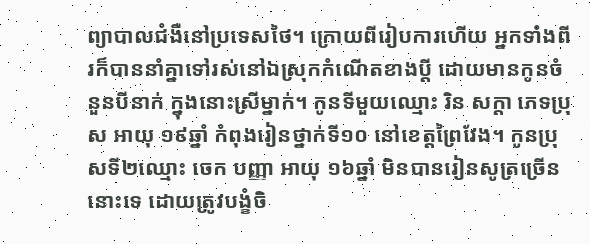ព្យាបាលជំងឺនៅប្រទេសថៃ។ ក្រោយពីរៀបការហើយ អ្នកទាំងពីរក៏បាននាំគ្នាទៅរស់នៅឯស្រុកកំណើតខាងប្ដី ដោយមានកូនចំនួនបីនាក់ ក្នុងនោះស្រីម្នាក់។ កូនទីមួយឈ្មោះ រិន សក្តា ភេទប្រុស អាយុ ១៩ឆ្នាំ កំពុងរៀនថ្នាក់ទី១០ នៅខេត្តព្រៃវែង។ កូនប្រុសទី២ឈ្មោះ ចេក បញ្ញា អាយុ ១៦ឆ្នាំ មិនបានរៀនសូត្រច្រើននោះទេ ដោយត្រូវបង្ខំចិ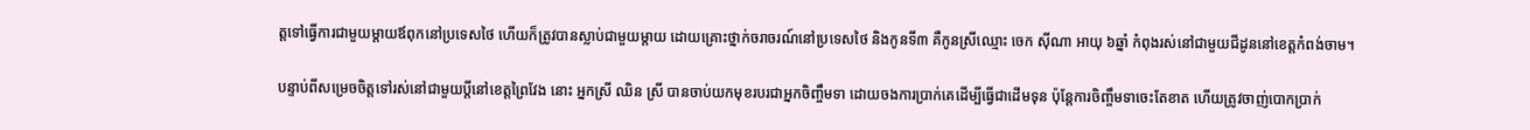ត្តទៅធ្វើការជាមួយម្តាយឪពុកនៅប្រទេសថៃ ហើយក៏ត្រូវបានស្លាប់ជាមួយម្តាយ ដោយគ្រោះថ្នាក់ចរាចរណ៍នៅប្រទេសថៃ និងកូនទី៣ គឺកូនស្រីឈ្មោះ ចេក ស៊ីណា អាយុ ៦ឆ្នាំ កំពុងរស់នៅជាមួយជីដូននៅខេត្តកំពង់ចាម។

បន្ទាប់ពីសម្រេចចិត្តទៅរស់នៅជាមួយប្ដីនៅខេត្តព្រៃវែង នោះ អ្នកស្រី ឈិន ស្រី បានចាប់យកមុខរបរជាអ្នកចិញ្ចឹមទា ដោយចងការប្រាក់គេដើម្បីធ្វើជាដើមទុន ប៉ុន្តែការចិញ្ចឹមទាចេះតែខាត ហើយត្រូវចាញ់បោកប្រាក់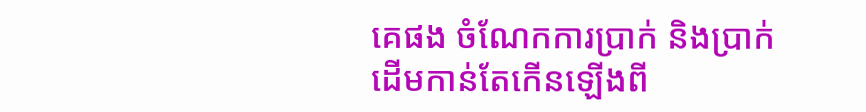គេផង ចំណែកការប្រាក់ និងប្រាក់ដើមកាន់តែកើនឡើងពី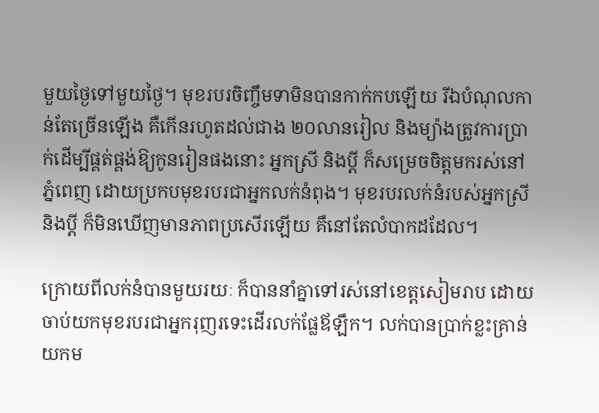មួយថ្ងៃទៅមួយថ្ងៃ។ មុខរបរចិញ្ចឹមទាមិនបានកាក់កបឡើយ រីឯបំណុលកាន់តែច្រើនឡើង គឺកើនរហូតដល់ជាង ២០លានរៀល និងម្យ៉ាងត្រូវការប្រាក់ដើម្បីផ្គត់ផ្គង់ឱ្យកូនរៀនផងនោះ អ្នកស្រី និងប្ដី ក៏សម្រេចចិត្តមករស់នៅភ្នំពេញ ដោយប្រកបមុខរបរជាអ្នកលក់នំពុង។ មុខរបរលក់នំរបស់អ្នកស្រី និងប្ដី ក៏មិនឃើញមានភាពប្រសើរឡើយ គឺនៅតែលំបាកដដែល។

ក្រោយពីលក់នំបានមួយរយៈ ក៏បាននាំគ្នាទៅរស់នៅខេត្តសៀមរាប ដោយចាប់យកមុខរបរជាអ្នករុញរទេះដើរលក់ផ្លែឪឡឹក។ លក់បានប្រាក់ខ្លះគ្រាន់យកម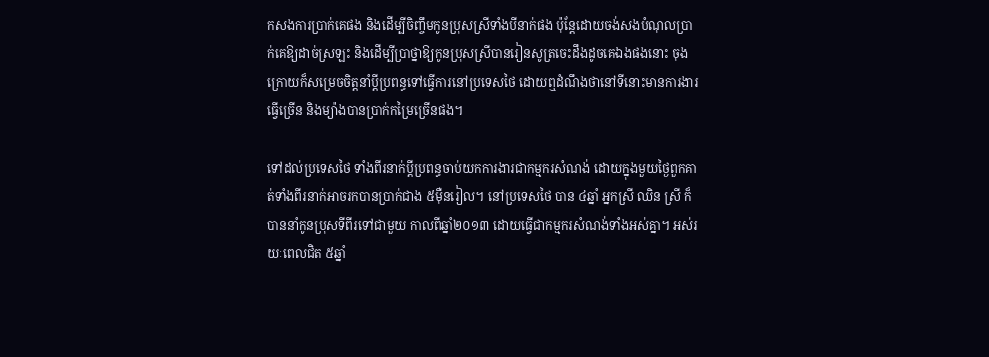កសងការប្រាក់គេផង និងដើម្បីចិញ្ចឹមកូនប្រុសស្រីទាំងបីនាក់ផង ប៉ុន្តែដោយចង់សងបំណុលប្រាក់គេឱ្យដាច់ស្រឡះ និងដើម្បីប្រាថ្នាឱ្យកូនប្រុសស្រីបានរៀនសូត្រចេះដឹងដូចគេឯងផងនោះ ចុងក្រោយក៏សម្រេចចិត្តនាំប្ដីប្រពន្ធទៅធ្វើការនៅប្រទេសថៃ ដោយឮដំណឹងថានៅទីនោះមានការងារធ្វើច្រើន និងម្យ៉ាងបានប្រាក់កម្រៃច្រើនផង។

ទៅដល់ប្រទេសថៃ ទាំងពីរនាក់ប្ដីប្រពន្ធចាប់យកការងារជាកម្មករសំណង់ ដោយក្នុងមួយថ្ងៃពួកគាត់ទាំងពីរនាក់អាចរកបានប្រាក់ជាង ៥ម៉ឺនរៀល។ នៅប្រទេសថៃ បាន ៤ឆ្នាំ អ្នកស្រី ឈិន ស្រី ក៏បាននាំកូនប្រុសទីពីរទៅជាមួយ កាលពីឆ្នាំ២០១៣ ដោយធ្វើជាកម្មករសំណង់ទាំងអស់គ្នា។ អស់រយៈពេលជិត ៥ឆ្នាំ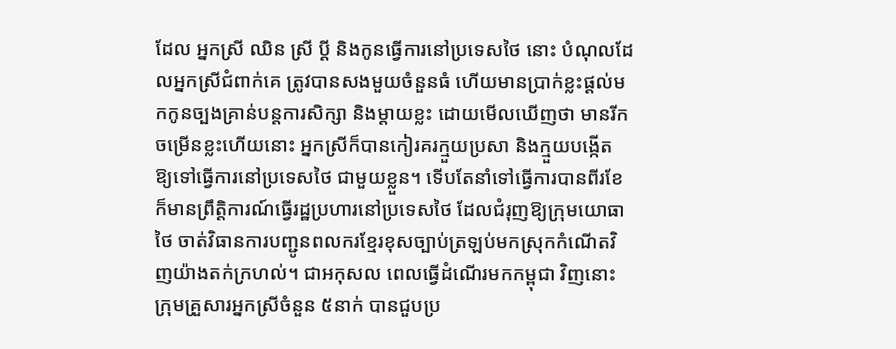ដែល អ្នកស្រី ឈិន ស្រី ប្ដី និងកូនធ្វើការនៅប្រទេសថៃ នោះ បំណុលដែលអ្នកស្រីជំពាក់គេ ត្រូវបានសងមួយចំនួនធំ ហើយមានប្រាក់ខ្លះផ្តល់មកកូនច្បងគ្រាន់បន្តការសិក្សា និងម្តាយខ្លះ ដោយមើលឃើញថា មានរីកចម្រើនខ្លះហើយនោះ អ្នកស្រីក៏បានកៀរគរក្មួយប្រសា និងក្មួយបង្កើត ឱ្យទៅធ្វើការនៅប្រទេសថៃ ជាមួយខ្លួន។ ទើបតែនាំទៅធ្វើការបានពីរខែ ក៏មានព្រឹត្តិការណ៍ធ្វើរដ្ឋប្រហារនៅប្រទេសថៃ ដែលជំរុញឱ្យក្រុមយោធាថៃ ចាត់វិធានការបញ្ជូនពលករខ្មែរខុសច្បាប់ត្រឡប់មកស្រុកកំណើតវិញយ៉ាងតក់ក្រហល់។ ជាអកុសល ពេលធ្វើដំណើរមកកម្ពុជា វិញនោះ ក្រុមគ្រួសារអ្នកស្រីចំនួន ៥នាក់ បានជួបប្រ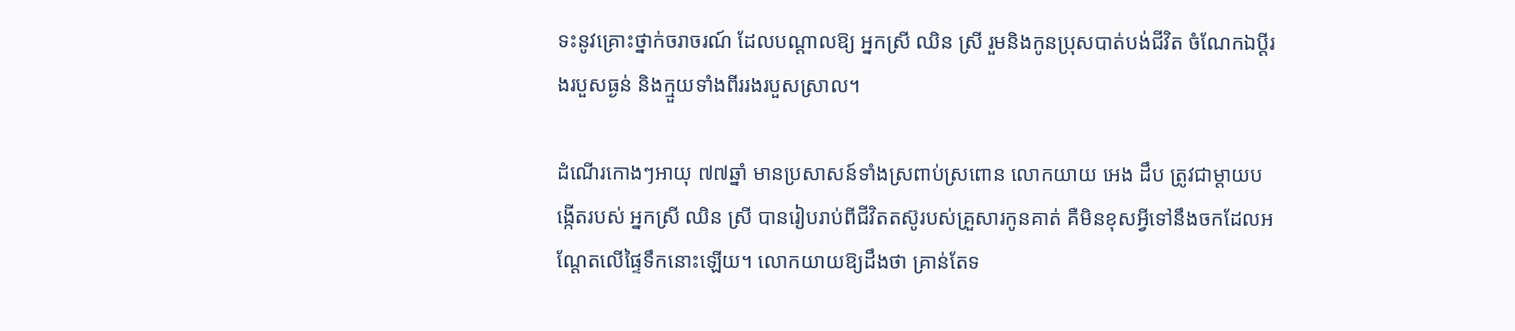ទះនូវគ្រោះថ្នាក់ចរាចរណ៍ ដែលបណ្ដាលឱ្យ អ្នកស្រី ឈិន ស្រី រួមនិងកូនប្រុសបាត់បង់ជីវិត ចំណែកឯប្ដីរងរបួសធ្ងន់ និងក្មួយទាំងពីររងរបួសស្រាល។

ដំណើរកោងៗអាយុ ៧៧ឆ្នាំ មានប្រសាសន៍ទាំងស្រពាប់ស្រពោន លោកយាយ អេង ដឹប ត្រូវជាម្តាយបង្កើតរបស់ អ្នកស្រី ឈិន ស្រី បានរៀបរាប់ពីជីវិតតស៊ូរបស់គ្រួសារកូនគាត់ គឺមិនខុសអ្វីទៅនឹងចកដែលអណ្ដែតលើផ្ទៃទឹកនោះឡើយ។ លោកយាយឱ្យដឹងថា គ្រាន់តែទ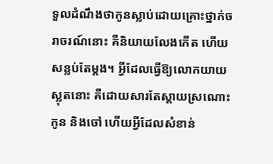ទួលដំណឹងថាកូនស្លាប់ដោយគ្រោះថ្នាក់ចរាចរណ៍នោះ គឺនិយាយលែងកើត ហើយសន្លប់តែម្តង។ អ្វីដែលធ្វើឱ្យលោកយាយស្លុតនោះ គឺដោយសារតែស្ដាយស្រណោះកូន និងចៅ ហើយអ្វីដែលសំខាន់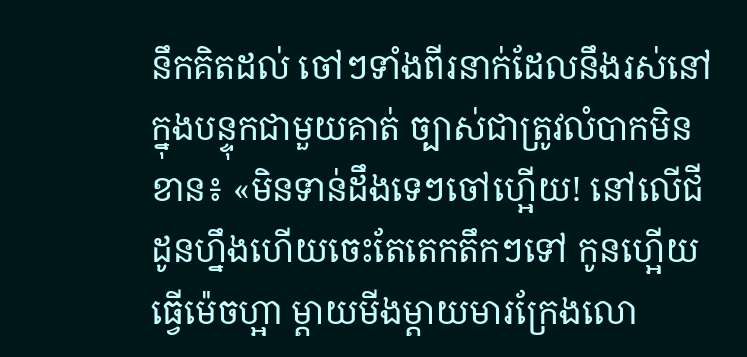នឹកគិតដល់ ចៅៗទាំងពីរនាក់ដែលនឹងរស់នៅក្នុងបន្ទុកជាមួយគាត់ ច្បាស់ជាត្រូវលំបាកមិនខាន៖ «មិនទាន់ដឹងទេៗចៅហ្អើយ! នៅលើជីដូនហ្នឹងហើយចេះតែតេកតឹកៗទៅ កូនហ្អើយធ្វើម៉េចហ្អា ម្តាយមីងម្តាយមារក្រែងលោ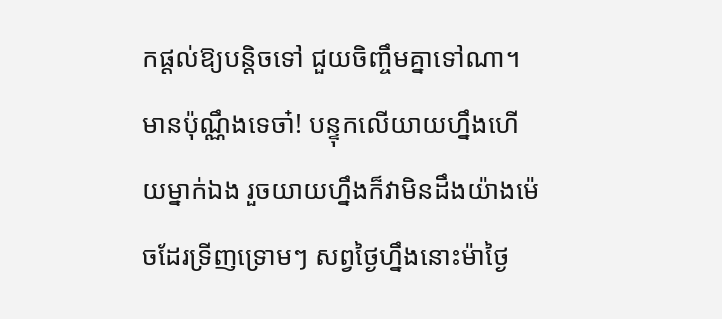កផ្តល់ឱ្យបន្តិចទៅ ជួយចិញ្ចឹមគ្នាទៅណា។ មានប៉ុណ្ណឹងទេចា៎! បន្ទុកលើយាយហ្នឹងហើយម្នាក់ឯង រួចយាយហ្នឹងក៏វាមិនដឹងយ៉ាងម៉េចដែរទ្រីញទ្រោមៗ សព្វថ្ងៃហ្នឹងនោះម៉ាថ្ងៃ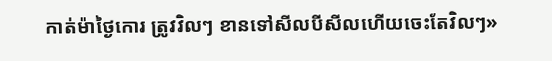កាត់ម៉ាថ្ងៃកោរ ត្រូវវិលៗ ខានទៅសីលបីសីលហើយចេះតែវិលៗ»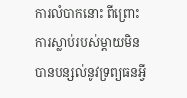ការលំបាកនោះ ពីព្រោះការស្លាប់របស់ម្តាយមិនបានបន្សល់នូវទ្រព្យធនអ្វី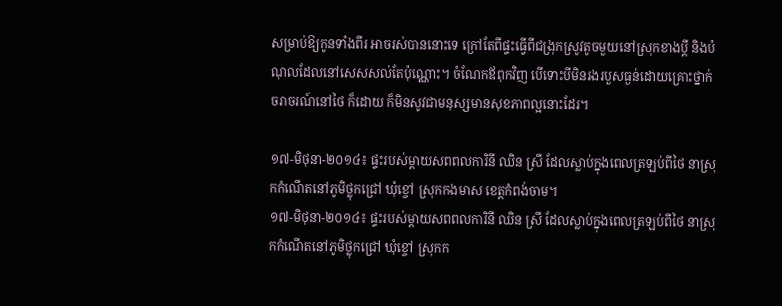សម្រាប់ឱ្យកូនទាំងពីរ អាចរស់បាននោះទេ ក្រៅតែពីផ្ទះធ្វើពីជង្រុកស្រូវតូចមួយនៅស្រុកខាងប្ដី និងបំណុលដែលនៅសេសសល់តែប៉ុណ្ណោះ។ ចំណែកឪពុកវិញ បើទោះបីមិនរងរបួសធ្ងន់ដោយគ្រោះថ្នាក់ចរាចរណ៍នៅថៃ ក៏ដោយ ក៏មិនសូវជាមនុស្សមានសុខភាពល្អនោះដែរ។

១៧-មិថុនា-២០១៤៖ ផ្ទះរបស់ម្ដាយសពពលការិនី ឈិន ស្រី ដែលស្លាប់ក្នុងពេលត្រឡប់ពីថៃ នាស្រុកកំណើតនៅភូមិថ្លុកជ្រៅ ឃុំខ្ចៅ ស្រុកកងមាស ខេត្តកំពង់ចាម។
១៧-មិថុនា-២០១៤៖ ផ្ទះរបស់ម្ដាយសពពលការិនី ឈិន ស្រី ដែលស្លាប់ក្នុងពេលត្រឡប់ពីថៃ នាស្រុកកំណើតនៅភូមិថ្លុកជ្រៅ ឃុំខ្ចៅ ស្រុកក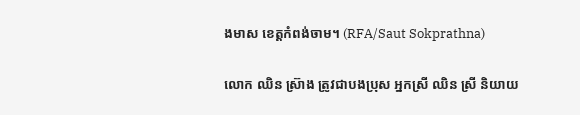ងមាស ខេត្តកំពង់ចាម។ (RFA/Saut Sokprathna)

លោក ឈិន ស្រ៊ាង ត្រូវជាបងប្រុស អ្នកស្រី ឈិន ស្រី និយាយ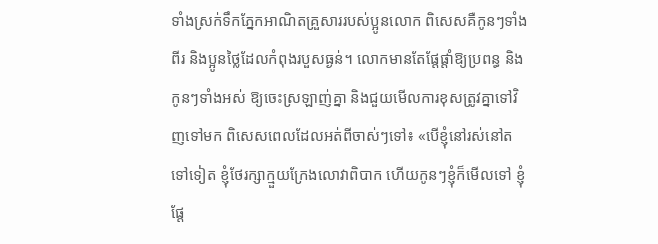ទាំងស្រក់ទឹកភ្នែកអាណិតគ្រួសាររបស់ប្អូនលោក ពិសេសគឺកូនៗទាំងពីរ និងប្អូនថ្លៃដែលកំពុងរបួសធ្ងន់។ លោកមានតែផ្តែផ្តាំឱ្យប្រពន្ធ និងកូនៗទាំងអស់ ឱ្យចេះស្រឡាញ់គ្នា និងជួយមើលការខុសត្រូវគ្នាទៅវិញទៅមក ពិសេសពេលដែលអត់ពីចាស់ៗទៅ៖ «បើខ្ញុំនៅរស់នៅតទៅទៀត ខ្ញុំថែរក្សាក្មួយក្រែងលោវាពិបាក ហើយកូនៗខ្ញុំក៏មើលទៅ ខ្ញុំផ្តែ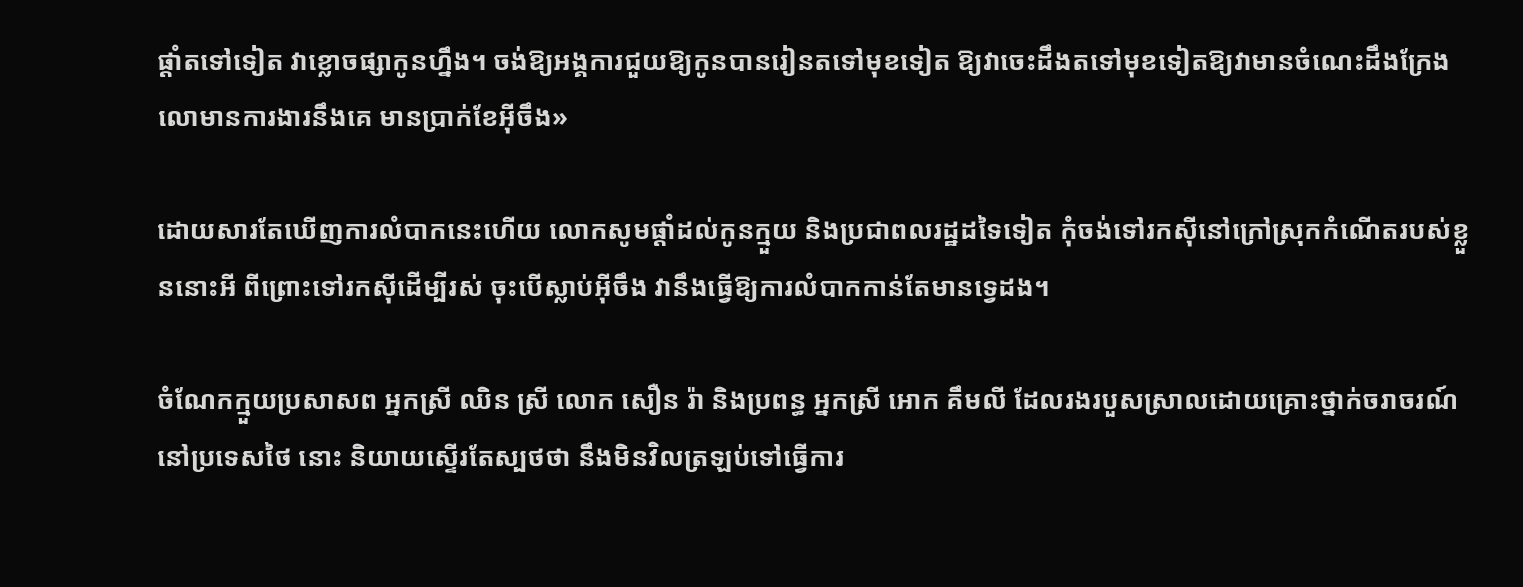ផ្តាំតទៅទៀត វាខ្លោចផ្សាកូនហ្នឹង។ ចង់ឱ្យអង្គការជួយឱ្យកូនបានរៀនតទៅមុខទៀត ឱ្យវាចេះដឹងតទៅមុខទៀតឱ្យវាមានចំណេះដឹងក្រែងលោមានការងារនឹងគេ មានប្រាក់ខែអ៊ីចឹង»

ដោយសារតែឃើញការលំបាកនេះហើយ លោកសូមផ្ដាំដល់កូនក្មួយ និងប្រជាពលរដ្ឋដទៃទៀត កុំចង់ទៅរកស៊ីនៅក្រៅស្រុកកំណើតរបស់ខ្លួននោះអី ពីព្រោះទៅរកស៊ីដើម្បីរស់ ចុះបើស្លាប់អ៊ីចឹង វានឹងធ្វើឱ្យការលំបាកកាន់តែមានទ្វេដង។

ចំណែកក្មួយប្រសាសព អ្នកស្រី ឈិន ស្រី លោក សឿន រ៉ា និងប្រពន្ធ អ្នកស្រី អោក គឹមលី ដែលរងរបួសស្រាលដោយគ្រោះថ្នាក់ចរាចរណ៍នៅប្រទេសថៃ នោះ និយាយស្ទើរតែស្បថថា នឹងមិនវិលត្រឡប់ទៅធ្វើការ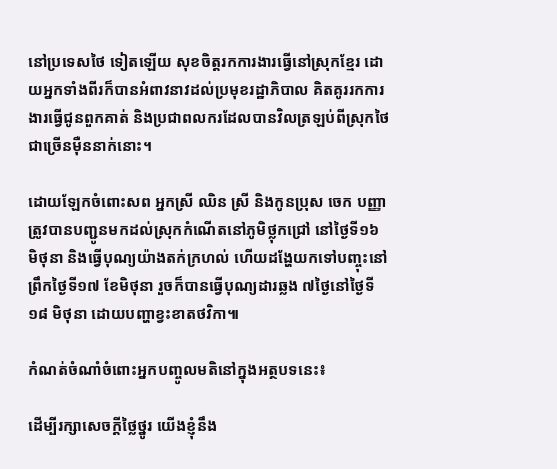នៅប្រទេសថៃ ទៀតឡើយ សុខចិត្តរកការងារធ្វើនៅស្រុកខ្មែរ ដោយអ្នកទាំងពីរក៏បានអំពាវនាវដល់ប្រមុខរដ្ឋាភិបាល គិតគូររកការងារធ្វើជូនពួកគាត់ និងប្រជាពលករដែលបានវិលត្រឡប់ពីស្រុកថៃ ជាច្រើនម៉ឺននាក់នោះ។

ដោយឡែកចំពោះសព អ្នកស្រី ឈិន ស្រី និងកូនប្រុស ចេក បញ្ញា ត្រូវបានបញ្ជូនមកដល់ស្រុកកំណើតនៅភូមិថ្លុកជ្រៅ នៅថ្ងៃទី១៦ មិថុនា និងធ្វើបុណ្យយ៉ាងតក់ក្រហល់ ហើយដង្ហែយកទៅបញ្ចុះនៅព្រឹកថ្ងៃទី១៧ ខែមិថុនា រួចក៏បានធ្វើបុណ្យដារឆ្លង ៧ថ្ងៃនៅថ្ងៃទី១៨ មិថុនា ដោយបញ្ហាខ្វះខាតថវិកា៕

កំណត់ចំណាំចំពោះអ្នកបញ្ចូលមតិនៅក្នុងអត្ថបទនេះ៖

ដើម្បីរក្សាសេចក្ដីថ្លៃថ្នូរ យើងខ្ញុំនឹង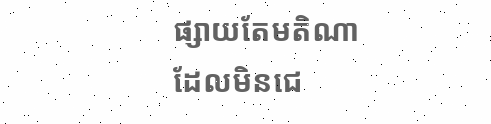ផ្សាយតែមតិណា ដែលមិនជេ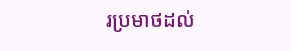រប្រមាថដល់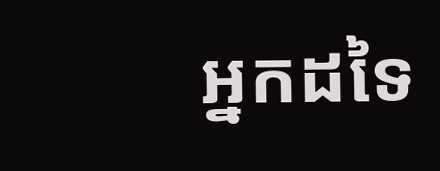អ្នកដទៃ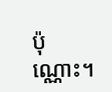ប៉ុណ្ណោះ។